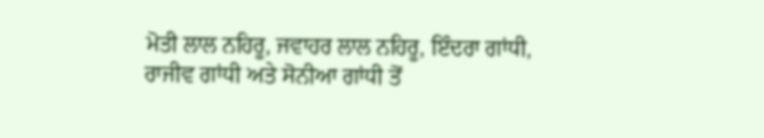ਮੋਤੀ ਲਾਲ ਨਹਿਰੂ, ਜਵਾਹਰ ਲਾਲ ਨਹਿਰੂ, ਇੰਦਰਾ ਗਾਂਧੀ, ਰਾਜੀਵ ਗਾਂਧੀ ਅਤੇ ਸੋਨੀਆ ਗਾਂਧੀ ਤੋਂ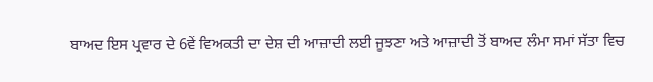ਬਾਅਦ ਇਸ ਪ੍ਰਵਾਰ ਦੇ 6ਵੇਂ ਵਿਅਕਤੀ ਦਾ ਦੇਸ਼ ਦੀ ਆਜ਼ਾਦੀ ਲਈ ਜੂਝਣਾ ਅਤੇ ਆਜ਼ਾਦੀ ਤੋਂ ਬਾਅਦ ਲੰਮਾ ਸਮਾਂ ਸੱਤਾ ਵਿਚ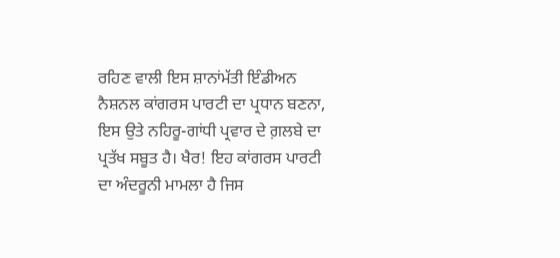ਰਹਿਣ ਵਾਲੀ ਇਸ ਸ਼ਾਨਾਂਮੱਤੀ ਇੰਡੀਅਨ ਨੈਸ਼ਨਲ ਕਾਂਗਰਸ ਪਾਰਟੀ ਦਾ ਪ੍ਰਧਾਨ ਬਣਨਾ, ਇਸ ਉਤੇ ਨਹਿਰੂ-ਗਾਂਧੀ ਪ੍ਰਵਾਰ ਦੇ ਗ਼ਲਬੇ ਦਾ ਪ੍ਰਤੱਖ ਸਬੂਤ ਹੈ। ਖੈਰ! ਇਹ ਕਾਂਗਰਸ ਪਾਰਟੀ ਦਾ ਅੰਦਰੂਨੀ ਮਾਮਲਾ ਹੈ ਜਿਸ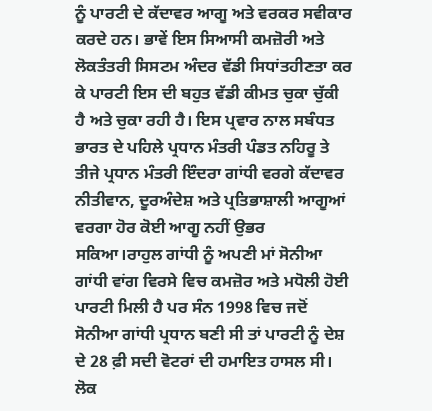ਨੂੰ ਪਾਰਟੀ ਦੇ ਕੱਦਾਵਰ ਆਗੂ ਅਤੇ ਵਰਕਰ ਸਵੀਕਾਰ ਕਰਦੇ ਹਨ। ਭਾਵੇਂ ਇਸ ਸਿਆਸੀ ਕਮਜ਼ੋਰੀ ਅਤੇ ਲੋਕਤੰਤਰੀ ਸਿਸਟਮ ਅੰਦਰ ਵੱਡੀ ਸਿਧਾਂਤਹੀਣਤਾ ਕਰ ਕੇ ਪਾਰਟੀ ਇਸ ਦੀ ਬਹੁਤ ਵੱਡੀ ਕੀਮਤ ਚੁਕਾ ਚੁੱਕੀ ਹੈ ਅਤੇ ਚੁਕਾ ਰਹੀ ਹੈ। ਇਸ ਪ੍ਰਵਾਰ ਨਾਲ ਸਬੰਧਤ ਭਾਰਤ ਦੇ ਪਹਿਲੇ ਪ੍ਰਧਾਨ ਮੰਤਰੀ ਪੰਡਤ ਨਹਿਰੂ ਤੇ ਤੀਜੇ ਪ੍ਰਧਾਨ ਮੰਤਰੀ ਇੰਦਰਾ ਗਾਂਧੀ ਵਰਗੇ ਕੱਦਾਵਰ ਨੀਤੀਵਾਨ, ਦੂਰਅੰਦੇਸ਼ ਅਤੇ ਪ੍ਰਤਿਭਾਸ਼ਾਲੀ ਆਗੂਆਂ ਵਰਗਾ ਹੋਰ ਕੋਈ ਆਗੂ ਨਹੀਂ ਉਭਰ ਸਕਿਆ।ਰਾਹੁਲ ਗਾਂਧੀ ਨੂੰ ਅਪਣੀ ਮਾਂ ਸੋਨੀਆ ਗਾਂਧੀ ਵਾਂਗ ਵਿਰਸੇ ਵਿਚ ਕਮਜ਼ੋਰ ਅਤੇ ਮਧੋਲੀ ਹੋਈ ਪਾਰਟੀ ਮਿਲੀ ਹੈ ਪਰ ਸੰਨ 1998 ਵਿਚ ਜਦੋਂ ਸੋਨੀਆ ਗਾਂਧੀ ਪ੍ਰਧਾਨ ਬਣੀ ਸੀ ਤਾਂ ਪਾਰਟੀ ਨੂੰ ਦੇਸ਼ ਦੇ 28 ਫ਼ੀ ਸਦੀ ਵੋਟਰਾਂ ਦੀ ਹਮਾਇਤ ਹਾਸਲ ਸੀ। ਲੋਕ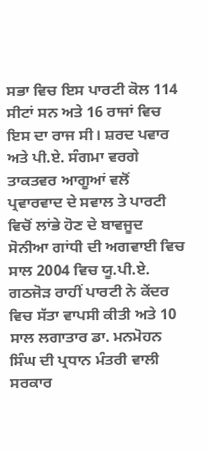ਸਭਾ ਵਿਚ ਇਸ ਪਾਰਟੀ ਕੋਲ 114 ਸੀਟਾਂ ਸਨ ਅਤੇ 16 ਰਾਜਾਂ ਵਿਚ ਇਸ ਦਾ ਰਾਜ ਸੀ। ਸ਼ਰਦ ਪਵਾਰ ਅਤੇ ਪੀ.ਏ. ਸੰਗਮਾ ਵਰਗੇ ਤਾਕਤਵਰ ਆਗੂਆਂ ਵਲੋਂ ਪ੍ਰਵਾਰਵਾਦ ਦੇ ਸਵਾਲ ਤੇ ਪਾਰਟੀ ਵਿਚੋਂ ਲਾਂਭੇ ਹੋਣ ਦੇ ਬਾਵਜੂਦ ਸੋਨੀਆ ਗਾਂਧੀ ਦੀ ਅਗਵਾਈ ਵਿਚ ਸਾਲ 2004 ਵਿਚ ਯੂ.ਪੀ.ਏ. ਗਠਜੋੜ ਰਾਹੀਂ ਪਾਰਟੀ ਨੇ ਕੇਂਦਰ ਵਿਚ ਸੱਤਾ ਵਾਪਸੀ ਕੀਤੀ ਅਤੇ 10 ਸਾਲ ਲਗਾਤਾਰ ਡਾ. ਮਨਮੋਹਨ ਸਿੰਘ ਦੀ ਪ੍ਰਧਾਨ ਮੰਤਰੀ ਵਾਲੀ ਸਰਕਾਰ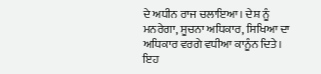ਦੇ ਅਧੀਨ ਰਾਜ ਚਲਾਇਆ। ਦੇਸ਼ ਨੂੰ ਮਨਰੇਗਾ, ਸੂਚਨਾ ਅਧਿਕਾਰ, ਸਿਖਿਆ ਦਾ ਅਧਿਕਾਰ ਵਰਗੇ ਵਧੀਆ ਕਾਨੂੰਨ ਦਿਤੇ। ਇਹ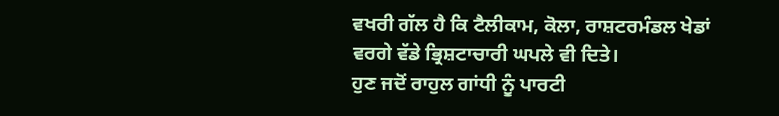ਵਖਰੀ ਗੱਲ ਹੈ ਕਿ ਟੈਲੀਕਾਮ, ਕੋਲਾ, ਰਾਸ਼ਟਰਮੰਡਲ ਖੇਡਾਂ ਵਰਗੇ ਵੱਡੇ ਭ੍ਰਿਸ਼ਟਾਚਾਰੀ ਘਪਲੇ ਵੀ ਦਿਤੇ।
ਹੁਣ ਜਦੋਂ ਰਾਹੁਲ ਗਾਂਧੀ ਨੂੰ ਪਾਰਟੀ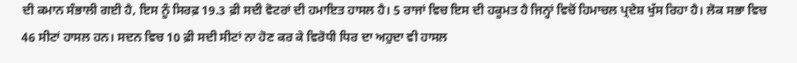ਦੀ ਕਮਾਨ ਸੰਭਾਲੀ ਗਈ ਹੈ, ਇਸ ਨੂੰ ਸਿਰਫ਼ 19.3 ਫ਼ੀ ਸਦੀ ਵੋਟਰਾਂ ਦੀ ਹਮਾਇਤ ਹਾਸਲ ਹੈ। 5 ਰਾਜਾਂ ਵਿਚ ਇਸ ਦੀ ਹਕੂਮਤ ਹੈ ਜਿਨ੍ਹਾਂ ਵਿਚੋਂ ਹਿਮਾਚਲ ਪ੍ਰਦੇਸ਼ ਖੁੱਸ ਰਿਹਾ ਹੈ। ਲੋਕ ਸਭਾ ਵਿਚ 46 ਸੀਟਾਂ ਹਾਸਲ ਹਨ। ਸਦਨ ਵਿਚ 10 ਫ਼ੀ ਸਦੀ ਸੀਟਾਂ ਨਾ ਹੋਣ ਕਰ ਕੇ ਵਿਰੋਧੀ ਧਿਰ ਦਾ ਅਹੁਦਾ ਵੀ ਹਾਸਲ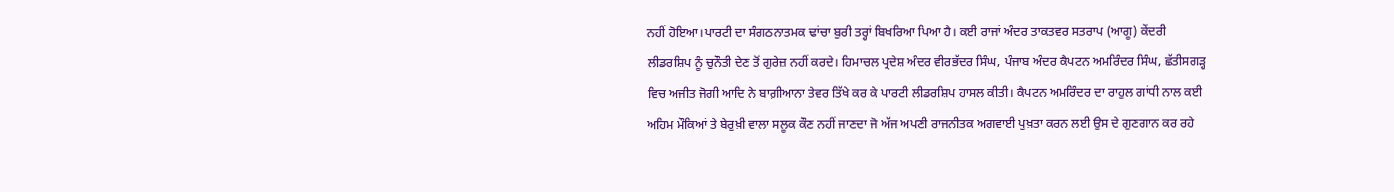ਨਹੀਂ ਹੋਇਆ।ਪਾਰਟੀ ਦਾ ਸੰਗਠਨਾਤਮਕ ਢਾਂਚਾ ਬੁਰੀ ਤਰ੍ਹਾਂ ਬਿਖਰਿਆ ਪਿਆ ਹੈ। ਕਈ ਰਾਜਾਂ ਅੰਦਰ ਤਾਕਤਵਰ ਸਤਰਾਪ (ਆਗੂ) ਕੇਂਦਰੀ ਲੀਡਰਸ਼ਿਪ ਨੂੰ ਚੁਨੌਤੀ ਦੇਣ ਤੋਂ ਗੁਰੇਜ਼ ਨਹੀਂ ਕਰਦੇ। ਹਿਮਾਚਲ ਪ੍ਰਦੇਸ਼ ਅੰਦਰ ਵੀਰਭੱਦਰ ਸਿੰਘ, ਪੰਜਾਬ ਅੰਦਰ ਕੈਪਟਨ ਅਮਰਿੰਦਰ ਸਿੰਘ, ਛੱਤੀਸਗੜ੍ਹ ਵਿਚ ਅਜੀਤ ਜੋਗੀ ਆਦਿ ਨੇ ਬਾਗ਼ੀਆਨਾ ਤੇਵਰ ਤਿੱਖੇ ਕਰ ਕੇ ਪਾਰਟੀ ਲੀਡਰਸ਼ਿਪ ਹਾਸਲ ਕੀਤੀ। ਕੈਪਟਨ ਅਮਰਿੰਦਰ ਦਾ ਰਾਹੁਲ ਗਾਂਧੀ ਨਾਲ ਕਈ ਅਹਿਮ ਮੌਕਿਆਂ ਤੇ ਬੇਰੁਖ਼ੀ ਵਾਲਾ ਸਲੂਕ ਕੌਣ ਨਹੀਂ ਜਾਣਦਾ ਜੋ ਅੱਜ ਅਪਣੀ ਰਾਜਨੀਤਕ ਅਗਵਾਈ ਪੁਖ਼ਤਾ ਕਰਨ ਲਈ ਉਸ ਦੇ ਗੁਣਗਾਨ ਕਰ ਰਹੇ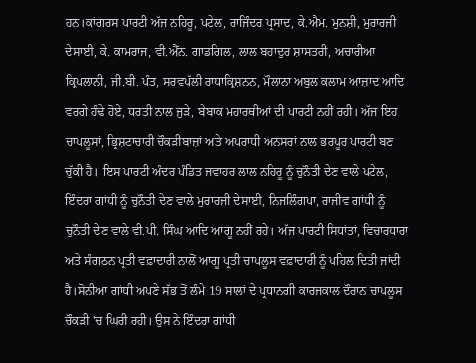ਹਨ।ਕਾਂਗਰਸ ਪਾਰਟੀ ਅੱਜ ਨਹਿਰੂ, ਪਟੇਲ, ਰਾਜਿੰਦਰ ਪ੍ਰਸਾਦ, ਕੇ.ਐਮ. ਮੁਨਸ਼ੀ, ਮੁਰਾਰਜੀ ਦੇਸਾਈ, ਕੇ. ਕਾਮਰਾਜ, ਵੀ.ਐੱਨ. ਗਾਡਗਿਲ, ਲਾਲ ਬਹਾਦੁਰ ਸ਼ਾਸਤਰੀ, ਅਚਾਰੀਆ ਕ੍ਰਿਪਲਾਨੀ, ਜੀ.ਬੀ. ਪੰਤ, ਸਰਵਪੱਲੀ ਰਾਧਾਕ੍ਰਿਸ਼ਨਨ, ਮੌਲਾਨਾ ਅਬੁਲ ਕਲਾਮ ਆਜ਼ਾਦ ਆਦਿ ਵਰਗੇ ਹੰਢੇ ਹੋਏ, ਧਰਤੀ ਨਾਲ ਜੁੜੇ, ਬੇਬਾਕ ਮਹਾਰਥੀਆਂ ਦੀ ਪਾਰਟੀ ਨਹੀਂ ਰਹੀ। ਅੱਜ ਇਹ ਚਾਪਲੂਸਾਂ, ਭ੍ਰਿਸ਼ਟਾਚਾਰੀ ਚੌਕੜੀਬਾਜ਼ਾਂ ਅਤੇ ਅਪਰਾਧੀ ਅਨਸਰਾਂ ਨਾਲ ਭਰਪੂਰ ਪਾਰਟੀ ਬਣ ਚੁੱਕੀ ਹੈ। ਇਸ ਪਾਰਟੀ ਅੰਦਰ ਪੰਡਿਤ ਜਵਾਹਰ ਲਾਲ ਨਹਿਰੂ ਨੂੰ ਚੁਨੌਤੀ ਦੇਣ ਵਾਲੇ ਪਟੇਲ, ਇੰਦਰਾ ਗਾਂਧੀ ਨੂੰ ਚੁਨੌਤੀ ਦੇਣ ਵਾਲੇ ਮੁਰਾਰਜੀ ਦੇਸਾਈ, ਨਿਜਲਿੰਗਪਾ, ਰਾਜੀਵ ਗਾਂਧੀ ਨੂੰ ਚੁਨੌਤੀ ਦੇਣ ਵਾਲੇ ਵੀ.ਪੀ. ਸਿੰਘ ਆਦਿ ਆਗੂ ਨਹੀਂ ਰਹੇ। ਅੱਜ ਪਾਰਟੀ ਸਿਧਾਂਤਾਂ, ਵਿਚਾਰਧਾਰਾ ਅਤੇ ਸੰਗਠਨ ਪ੍ਰਤੀ ਵਫ਼ਾਦਾਰੀ ਨਾਲੋਂ ਆਗੂ ਪ੍ਰਤੀ ਚਾਪਲੂਸ ਵਫ਼ਾਦਾਰੀ ਨੂੰ ਪਹਿਲ ਦਿਤੀ ਜਾਂਦੀ ਹੈ।ਸੋਨੀਆ ਗਾਂਧੀ ਅਪਣੇ ਸੱਭ ਤੋਂ ਲੰਮੇ 19 ਸਾਲਾਂ ਦੇ ਪ੍ਰਧਾਨਗੀ ਕਾਰਜਕਾਲ ਦੌਰਾਨ ਚਾਪਲੂਸ ਚੌਕੜੀ 'ਚ ਘਿਰੀ ਰਹੀ। ਉਸ ਨੇ ਇੰਦਰਾ ਗਾਂਧੀ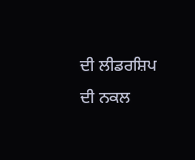ਦੀ ਲੀਡਰਸ਼ਿਪ ਦੀ ਨਕਲ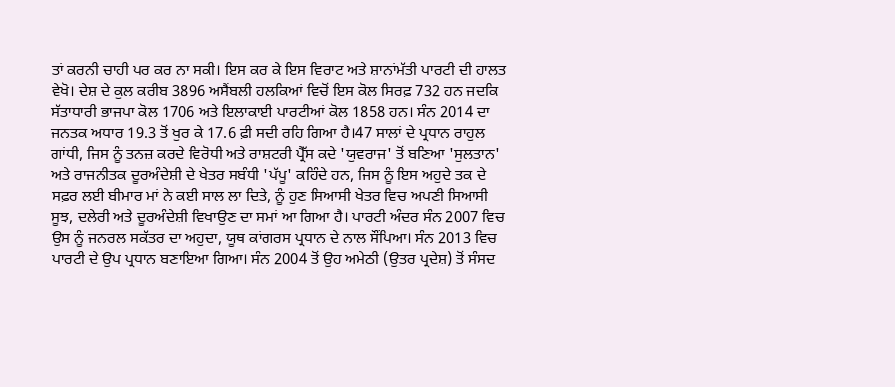ਤਾਂ ਕਰਨੀ ਚਾਹੀ ਪਰ ਕਰ ਨਾ ਸਕੀ। ਇਸ ਕਰ ਕੇ ਇਸ ਵਿਰਾਟ ਅਤੇ ਸ਼ਾਨਾਂਮੱਤੀ ਪਾਰਟੀ ਦੀ ਹਾਲਤ ਵੇਖੋ। ਦੇਸ਼ ਦੇ ਕੁਲ ਕਰੀਬ 3896 ਅਸੈਂਬਲੀ ਹਲਕਿਆਂ ਵਿਚੋਂ ਇਸ ਕੋਲ ਸਿਰਫ਼ 732 ਹਨ ਜਦਕਿ ਸੱਤਾਧਾਰੀ ਭਾਜਪਾ ਕੋਲ 1706 ਅਤੇ ਇਲਾਕਾਈ ਪਾਰਟੀਆਂ ਕੋਲ 1858 ਹਨ। ਸੰਨ 2014 ਦਾ ਜਨਤਕ ਅਧਾਰ 19.3 ਤੋਂ ਖੁਰ ਕੇ 17.6 ਫ਼ੀ ਸਦੀ ਰਹਿ ਗਿਆ ਹੈ।47 ਸਾਲਾਂ ਦੇ ਪ੍ਰਧਾਨ ਰਾਹੁਲ ਗਾਂਧੀ, ਜਿਸ ਨੂੰ ਤਨਜ਼ ਕਰਦੇ ਵਿਰੋਧੀ ਅਤੇ ਰਾਸ਼ਟਰੀ ਪ੍ਰੈੱਸ ਕਦੇ 'ਯੁਵਰਾਜ' ਤੋਂ ਬਣਿਆ 'ਸੁਲਤਾਨ' ਅਤੇ ਰਾਜਨੀਤਕ ਦੂਰਅੰਦੇਸ਼ੀ ਦੇ ਖੇਤਰ ਸਬੰਧੀ 'ਪੱਪੂ' ਕਹਿੰਦੇ ਹਨ, ਜਿਸ ਨੂੰ ਇਸ ਅਹੁਦੇ ਤਕ ਦੇ ਸਫ਼ਰ ਲਈ ਬੀਮਾਰ ਮਾਂ ਨੇ ਕਈ ਸਾਲ ਲਾ ਦਿਤੇ, ਨੂੰ ਹੁਣ ਸਿਆਸੀ ਖੇਤਰ ਵਿਚ ਅਪਣੀ ਸਿਆਸੀ ਸੂਝ, ਦਲੇਰੀ ਅਤੇ ਦੂਰਅੰਦੇਸ਼ੀ ਵਿਖਾਉਣ ਦਾ ਸਮਾਂ ਆ ਗਿਆ ਹੈ। ਪਾਰਟੀ ਅੰਦਰ ਸੰਨ 2007 ਵਿਚ ਉਸ ਨੂੰ ਜਨਰਲ ਸਕੱਤਰ ਦਾ ਅਹੁਦਾ, ਯੂਥ ਕਾਂਗਰਸ ਪ੍ਰਧਾਨ ਦੇ ਨਾਲ ਸੌਂਪਿਆ। ਸੰਨ 2013 ਵਿਚ ਪਾਰਟੀ ਦੇ ਉਪ ਪ੍ਰਧਾਨ ਬਣਾਇਆ ਗਿਆ। ਸੰਨ 2004 ਤੋਂ ਉਹ ਅਮੇਠੀ (ਉਤਰ ਪ੍ਰਦੇਸ਼) ਤੋਂ ਸੰਸਦ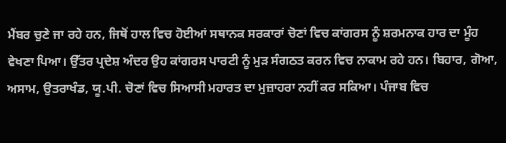ਮੈਂਬਰ ਚੁਣੇ ਜਾ ਰਹੇ ਹਨ, ਜਿਥੋਂ ਹਾਲ ਵਿਚ ਹੋਈਆਂ ਸਥਾਨਕ ਸਰਕਾਰਾਂ ਚੋਣਾਂ ਵਿਚ ਕਾਂਗਰਸ ਨੂੰ ਸ਼ਰਮਨਾਕ ਹਾਰ ਦਾ ਮੂੰਹ ਵੇਖਣਾ ਪਿਆ। ਉੱਤਰ ਪ੍ਰਦੇਸ਼ ਅੰਦਰ ਉਹ ਕਾਂਗਰਸ ਪਾਰਟੀ ਨੂੰ ਮੁੜ ਸੰਗਠਤ ਕਰਨ ਵਿਚ ਨਾਕਾਮ ਰਹੇ ਹਨ। ਬਿਹਾਰ, ਗੋਆ, ਅਸਾਮ, ਉਤਰਾਖੰਡ, ਯੂ.ਪੀ. ਚੋਣਾਂ ਵਿਚ ਸਿਆਸੀ ਮਹਾਰਤ ਦਾ ਮੁਜ਼ਾਹਰਾ ਨਹੀਂ ਕਰ ਸਕਿਆ। ਪੰਜਾਬ ਵਿਚ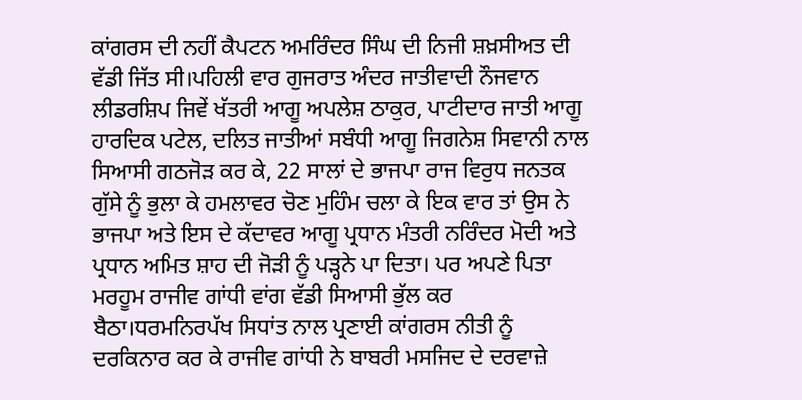ਕਾਂਗਰਸ ਦੀ ਨਹੀਂ ਕੈਪਟਨ ਅਮਰਿੰਦਰ ਸਿੰਘ ਦੀ ਨਿਜੀ ਸ਼ਖ਼ਸੀਅਤ ਦੀ ਵੱਡੀ ਜਿੱਤ ਸੀ।ਪਹਿਲੀ ਵਾਰ ਗੁਜਰਾਤ ਅੰਦਰ ਜਾਤੀਵਾਦੀ ਨੌਜਵਾਨ ਲੀਡਰਸ਼ਿਪ ਜਿਵੇਂ ਖੱਤਰੀ ਆਗੂ ਅਪਲੇਸ਼ ਠਾਕੁਰ, ਪਾਟੀਦਾਰ ਜਾਤੀ ਆਗੂ ਹਾਰਦਿਕ ਪਟੇਲ, ਦਲਿਤ ਜਾਤੀਆਂ ਸਬੰਧੀ ਆਗੂ ਜਿਗਨੇਸ਼ ਸਿਵਾਨੀ ਨਾਲ ਸਿਆਸੀ ਗਠਜੋੜ ਕਰ ਕੇ, 22 ਸਾਲਾਂ ਦੇ ਭਾਜਪਾ ਰਾਜ ਵਿਰੁਧ ਜਨਤਕ ਗੁੱਸੇ ਨੂੰ ਭੁਲਾ ਕੇ ਹਮਲਾਵਰ ਚੋਣ ਮੁਹਿੰਮ ਚਲਾ ਕੇ ਇਕ ਵਾਰ ਤਾਂ ਉਸ ਨੇ ਭਾਜਪਾ ਅਤੇ ਇਸ ਦੇ ਕੱਦਾਵਰ ਆਗੂ ਪ੍ਰਧਾਨ ਮੰਤਰੀ ਨਰਿੰਦਰ ਮੋਦੀ ਅਤੇ ਪ੍ਰਧਾਨ ਅਮਿਤ ਸ਼ਾਹ ਦੀ ਜੋੜੀ ਨੂੰ ਪੜ੍ਹਨੇ ਪਾ ਦਿਤਾ। ਪਰ ਅਪਣੇ ਪਿਤਾ ਮਰਹੂਮ ਰਾਜੀਵ ਗਾਂਧੀ ਵਾਂਗ ਵੱਡੀ ਸਿਆਸੀ ਭੁੱਲ ਕਰ ਬੈਠਾ।ਧਰਮਨਿਰਪੱਖ ਸਿਧਾਂਤ ਨਾਲ ਪ੍ਰਣਾਈ ਕਾਂਗਰਸ ਨੀਤੀ ਨੂੰ ਦਰਕਿਨਾਰ ਕਰ ਕੇ ਰਾਜੀਵ ਗਾਂਧੀ ਨੇ ਬਾਬਰੀ ਮਸਜਿਦ ਦੇ ਦਰਵਾਜ਼ੇ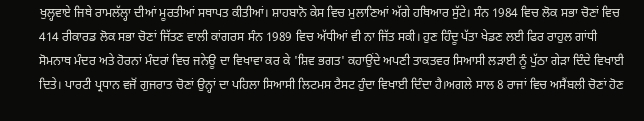ਖੁਲ੍ਹਵਾਏ ਜਿਥੇ ਰਾਮਲੱਲ੍ਹਾ ਦੀਆਂ ਮੂਰਤੀਆਂ ਸਥਾਪਤ ਕੀਤੀਆਂ। ਸ਼ਾਹਬਾਨੋ ਕੇਸ ਵਿਚ ਮੁਲਾਣਿਆਂ ਅੱਗੇ ਹਥਿਆਰ ਸੁੱਟੇ। ਸੰਨ 1984 ਵਿਚ ਲੋਕ ਸਭਾ ਚੋਣਾਂ ਵਿਚ 414 ਰੀਕਾਰਡ ਲੋਕ ਸਭਾ ਚੋਣਾਂ ਜਿੱਤਣ ਵਾਲੀ ਕਾਂਗਰਸ ਸੰਨ 1989 ਵਿਚ ਅੱਧੀਆਂ ਵੀ ਨਾ ਜਿੱਤ ਸਕੀ। ਹੁਣ ਹਿੰਦੂ ਪੱਤਾ ਖੇਡਣ ਲਈ ਫਿਰ ਰਾਹੁਲ ਗਾਂਧੀ ਸੋਮਨਾਥ ਮੰਦਰ ਅਤੇ ਹੋਰਨਾਂ ਮੰਦਰਾਂ ਵਿਚ ਜਨੇਊ ਦਾ ਵਿਖਾਵਾ ਕਰ ਕੇ 'ਸ਼ਿਵ ਭਗਤ' ਕਹਾਉਂਦੇ ਅਪਣੀ ਤਾਕਤਵਰ ਸਿਆਸੀ ਲੜਾਈ ਨੂੰ ਪੁੱਠਾ ਗੇੜਾ ਦਿੰਦੇ ਵਿਖਾਈ ਦਿਤੇ। ਪਾਰਟੀ ਪ੍ਰਧਾਨ ਵਜੋਂ ਗੁਜਰਾਤ ਚੋਣਾਂ ਉਨ੍ਹਾਂ ਦਾ ਪਹਿਲਾ ਸਿਆਸੀ ਲਿਟਮਸ ਟੈਸਟ ਹੁੰਦਾ ਵਿਖਾਈ ਦਿੰਦਾ ਹੈ।ਅਗਲੇ ਸਾਲ 8 ਰਾਜਾਂ ਵਿਚ ਅਸੈਂਬਲੀ ਚੋਣਾਂ ਹੋਣ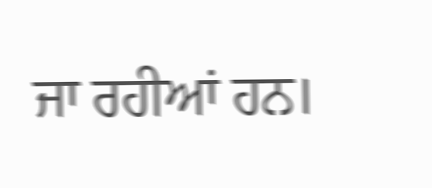ਜਾ ਰਹੀਆਂ ਹਨ।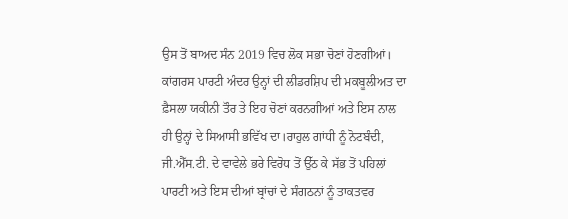ਉਸ ਤੋਂ ਬਾਅਦ ਸੰਨ 2019 ਵਿਚ ਲੋਕ ਸਭਾ ਚੋਣਾਂ ਹੋਣਗੀਆਂ। ਕਾਂਗਰਸ ਪਾਰਟੀ ਅੰਦਰ ਉਨ੍ਹਾਂ ਦੀ ਲੀਡਰਸ਼ਿਪ ਦੀ ਮਕਬੂਲੀਅਤ ਦਾ ਫ਼ੈਸਲਾ ਯਕੀਨੀ ਤੌਰ ਤੇ ਇਹ ਚੋਣਾਂ ਕਰਨਗੀਆਂ ਅਤੇ ਇਸ ਨਾਲ ਹੀ ਉਨ੍ਹਾਂ ਦੇ ਸਿਆਸੀ ਭਵਿੱਖ ਦਾ।ਰਾਹੁਲ ਗਾਂਧੀ ਨੂੰ ਨੋਟਬੰਦੀ, ਜੀ.ਐੱਸ.ਟੀ. ਦੇ ਵਾਵੇਲੇ ਭਰੇ ਵਿਰੋਧ ਤੋਂ ਉੱਠ ਕੇ ਸੱਭ ਤੋਂ ਪਹਿਲਾਂ ਪਾਰਟੀ ਅਤੇ ਇਸ ਦੀਆਂ ਬ੍ਰਾਂਚਾਂ ਦੇ ਸੰਗਠਨਾਂ ਨੂੰ ਤਾਕਤਵਰ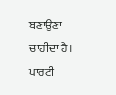ਬਣਾਉਣਾ ਚਾਹੀਦਾ ਹੈ। ਪਾਰਟੀ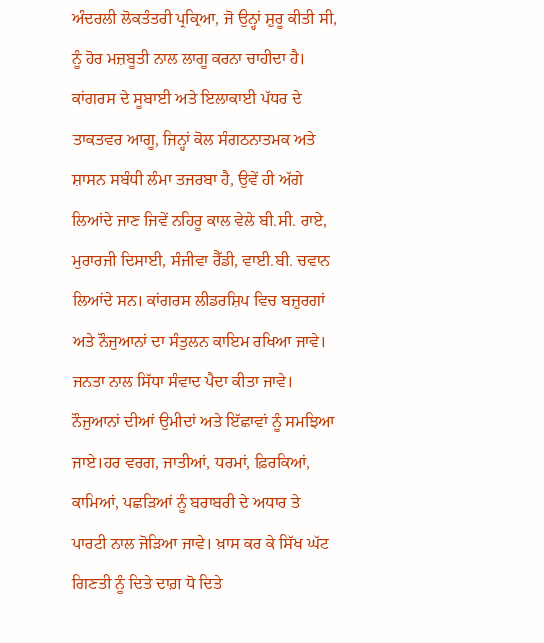ਅੰਦਰਲੀ ਲੋਕਤੰਤਰੀ ਪ੍ਰਕ੍ਰਿਆ, ਜੋ ਉਨ੍ਹਾਂ ਸ਼ੁਰੂ ਕੀਤੀ ਸੀ, ਨੂੰ ਹੋਰ ਮਜ਼ਬੂਤੀ ਨਾਲ ਲਾਗੂ ਕਰਨਾ ਚਾਹੀਦਾ ਹੈ। ਕਾਂਗਰਸ ਦੇ ਸੂਬਾਈ ਅਤੇ ਇਲਾਕਾਈ ਪੱਧਰ ਦੇ ਤਾਕਤਵਰ ਆਗੂ, ਜਿਨ੍ਹਾਂ ਕੋਲ ਸੰਗਠਨਾਤਮਕ ਅਤੇ ਸ਼ਾਸਨ ਸਬੰਧੀ ਲੰਮਾ ਤਜਰਬਾ ਹੈ, ਉਵੇਂ ਹੀ ਅੱਗੇ ਲਿਆਂਦੇ ਜਾਣ ਜਿਵੇਂ ਨਹਿਰੂ ਕਾਲ ਵੇਲੇ ਬੀ.ਸੀ. ਰਾਏ, ਮੁਰਾਰਜੀ ਦਿਸਾਈ, ਸੰਜੀਵਾ ਰੈੱਡੀ, ਵਾਈ.ਬੀ. ਚਵਾਨ ਲਿਆਂਦੇ ਸਨ। ਕਾਂਗਰਸ ਲੀਡਰਸ਼ਿਪ ਵਿਚ ਬਜ਼ੁਰਗਾਂ ਅਤੇ ਨੌਜੁਆਨਾਂ ਦਾ ਸੰਤੁਲਨ ਕਾਇਮ ਰਖਿਆ ਜਾਵੇ। ਜਨਤਾ ਨਾਲ ਸਿੱਧਾ ਸੰਵਾਦ ਪੈਦਾ ਕੀਤਾ ਜਾਵੇ। ਨੌਜੁਆਨਾਂ ਦੀਆਂ ਉਮੀਦਾਂ ਅਤੇ ਇੱਛਾਵਾਂ ਨੂੰ ਸਮਝਿਆ ਜਾਏ।ਹਰ ਵਰਗ, ਜਾਤੀਆਂ, ਧਰਮਾਂ, ਫ਼ਿਰਕਿਆਂ, ਕਾਮਿਆਂ, ਪਛੜਿਆਂ ਨੂੰ ਬਰਾਬਰੀ ਦੇ ਅਧਾਰ ਤੇ ਪਾਰਟੀ ਨਾਲ ਜੋੜਿਆ ਜਾਵੇ। ਖ਼ਾਸ ਕਰ ਕੇ ਸਿੱਖ ਘੱਟ ਗਿਣਤੀ ਨੂੰ ਦਿਤੇ ਦਾਗ਼ ਧੋ ਦਿਤੇ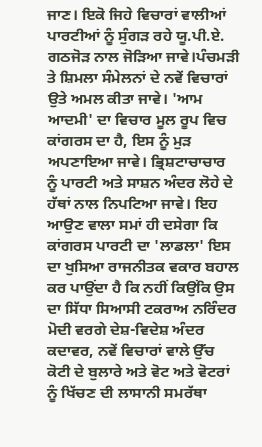ਜਾਣ। ਇਕੋ ਜਿਹੇ ਵਿਚਾਰਾਂ ਵਾਲੀਆਂ ਪਾਰਟੀਆਂ ਨੂੰ ਸੁੰਗੜ ਰਹੇ ਯੂ.ਪੀ.ਏ. ਗਠਜੋੜ ਨਾਲ ਜੋੜਿਆ ਜਾਵੇ।ਪੰਚਮੜੀ ਤੇ ਸ਼ਿਮਲਾ ਸੰਮੇਲਨਾਂ ਦੇ ਨਵੇਂ ਵਿਚਾਰਾਂ ਉਤੇ ਅਮਲ ਕੀਤਾ ਜਾਵੇ। 'ਆਮ ਆਦਮੀ' ਦਾ ਵਿਚਾਰ ਮੂਲ ਰੂਪ ਵਿਚ ਕਾਂਗਰਸ ਦਾ ਹੈ, ਇਸ ਨੂੰ ਮੁੜ ਅਪਣਾਇਆ ਜਾਵੇ। ਭ੍ਰਿਸ਼ਟਾਚਾਚਾਰ ਨੂੰ ਪਾਰਟੀ ਅਤੇ ਸਾਸ਼ਨ ਅੰਦਰ ਲੋਹੇ ਦੇ ਹੱਥਾਂ ਨਾਲ ਨਿਪਟਿਆ ਜਾਵੇ। ਇਹ ਆਉਣ ਵਾਲਾ ਸਮਾਂ ਹੀ ਦਸੇਗਾ ਕਿ ਕਾਂਗਰਸ ਪਾਰਟੀ ਦਾ 'ਲਾਡਲਾ' ਇਸ ਦਾ ਖੁਸਿਆ ਰਾਜਨੀਤਕ ਵਕਾਰ ਬਹਾਲ ਕਰ ਪਾਉਂਦਾ ਹੈ ਕਿ ਨਹੀਂ ਕਿਉਂਕਿ ਉਸ ਦਾ ਸਿੱਧਾ ਸਿਆਸੀ ਟਕਰਾਅ ਨਰਿੰਦਰ ਮੋਦੀ ਵਰਗੇ ਦੇਸ਼-ਵਿਦੇਸ਼ ਅੰਦਰ ਕਦਾਵਰ, ਨਵੇਂ ਵਿਚਾਰਾਂ ਵਾਲੇ ਉੱਚ ਕੋਟੀ ਦੇ ਬੁਲਾਰੇ ਅਤੇ ਵੋਟ ਅਤੇ ਵੋਟਰਾਂ ਨੂੰ ਖਿੱਚਣ ਦੀ ਲਾਸਾਨੀ ਸਮਰੱਥਾ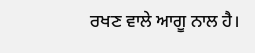ਰਖਣ ਵਾਲੇ ਆਗੂ ਨਾਲ ਹੈ।